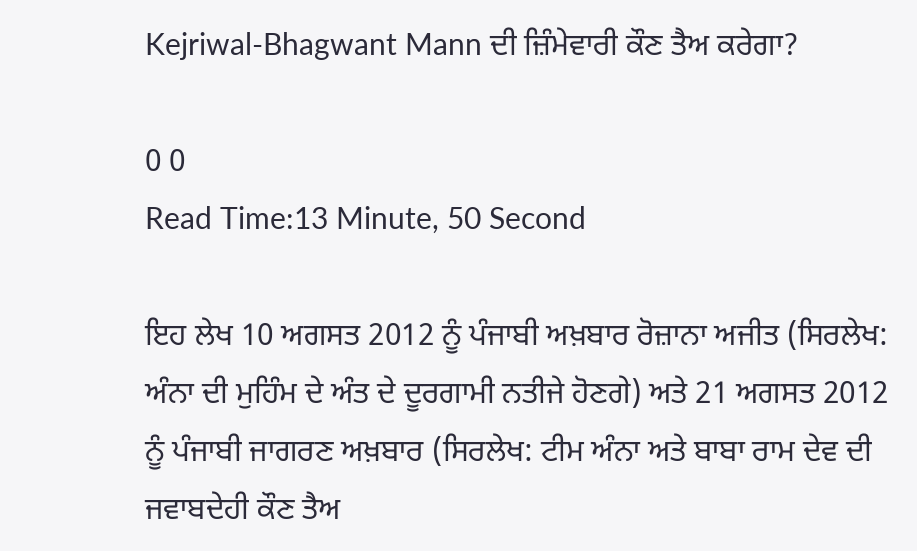Kejriwal-Bhagwant Mann ਦੀ ਜ਼ਿੰਮੇਵਾਰੀ ਕੌਣ ਤੈਅ ਕਰੇਗਾ?

0 0
Read Time:13 Minute, 50 Second

ਇਹ ਲੇਖ 10 ਅਗਸਤ 2012 ਨੂੰ ਪੰਜਾਬੀ ਅਖ਼ਬਾਰ ਰੋਜ਼ਾਨਾ ਅਜੀਤ (ਸਿਰਲੇਖ: ਅੰਨਾ ਦੀ ਮੁਹਿੰਮ ਦੇ ਅੰਤ ਦੇ ਦੂਰਗਾਮੀ ਨਤੀਜੇ ਹੋਣਗੇ) ਅਤੇ 21 ਅਗਸਤ 2012 ਨੂੰ ਪੰਜਾਬੀ ਜਾਗਰਣ ਅਖ਼ਬਾਰ (ਸਿਰਲੇਖ: ਟੀਮ ਅੰਨਾ ਅਤੇ ਬਾਬਾ ਰਾਮ ਦੇਵ ਦੀ ਜਵਾਬਦੇਹੀ ਕੌਣ ਤੈਅ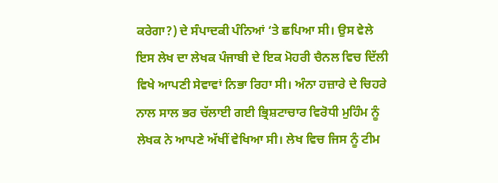ਕਰੇਗਾ?) ਦੇ ਸੰਪਾਦਕੀ ਪੰਨਿਆਂ ‘ਤੇ ਛਪਿਆ ਸੀ। ਉਸ ਵੇਲੇ ਇਸ ਲੇਖ ਦਾ ਲੇਖਕ ਪੰਜਾਬੀ ਦੇ ਇਕ ਮੋਹਰੀ ਚੈਨਲ ਵਿਚ ਦਿੱਲੀ ਵਿਖੇ ਆਪਣੀ ਸੇਵਾਵਾਂ ਨਿਭਾ ਰਿਹਾ ਸੀ। ਅੰਨਾ ਹਜ਼ਾਰੇ ਦੇ ਚਿਹਰੇ ਨਾਲ ਸਾਲ ਭਰ ਚੱਲਾਈ ਗਈ ਭ੍ਰਿਸ਼ਟਾਚਾਰ ਵਿਰੋਧੀ ਮੁਹਿੰਮ ਨੂੰ ਲੇਖਕ ਨੇ ਆਪਣੇ ਅੱਖੀਂ ਵੇਖਿਆ ਸੀ। ਲੇਖ ਵਿਚ ਜਿਸ ਨੂੰ ਟੀਮ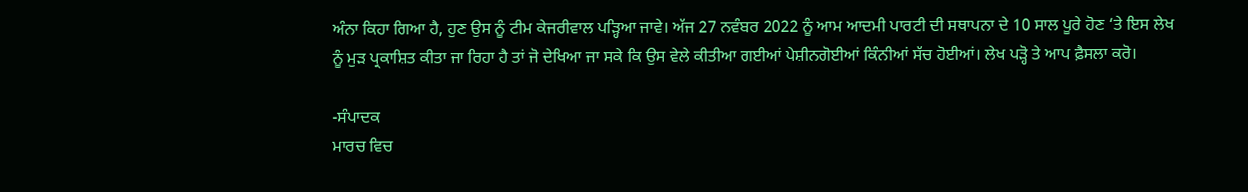ਅੰਨਾ ਕਿਹਾ ਗਿਆ ਹੈ, ਹੁਣ ਉਸ ਨੂੰ ਟੀਮ ਕੇਜਰੀਵਾਲ ਪੜ੍ਹਿਆ ਜਾਵੇ। ਅੱਜ 27 ਨਵੰਬਰ 2022 ਨੂੰ ਆਮ ਆਦਮੀ ਪਾਰਟੀ ਦੀ ਸਥਾਪਨਾ ਦੇ 10 ਸਾਲ ਪੂਰੇ ਹੋਣ ‘ਤੇ ਇਸ ਲੇਖ ਨੂੰ ਮੁੜ ਪ੍ਰਕਾਸ਼ਿਤ ਕੀਤਾ ਜਾ ਰਿਹਾ ਹੈ ਤਾਂ ਜੋ ਦੇਖਿਆ ਜਾ ਸਕੇ ਕਿ ਉਸ ਵੇਲੇ ਕੀਤੀਆ ਗਈਆਂ ਪੇਸ਼ੀਨਗੋਈਆਂ ਕਿੰਨੀਆਂ ਸੱਚ ਹੋਈਆਂ। ਲੇਖ ਪੜ੍ਹੋ ਤੇ ਆਪ ਫ਼ੈਸਲਾ ਕਰੋ।

-ਸੰਪਾਦਕ
ਮਾਰਚ ਵਿਚ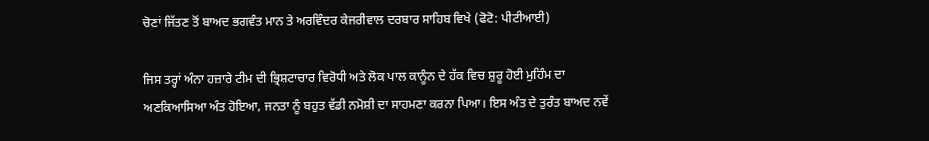ਚੋਣਾਂ ਜਿੱਤਣ ਤੋਂ ਬਾਅਦ ਭਗਵੰਤ ਮਾਨ ਤੇ ਅਰਵਿੰਦਰ ਕੇਜਰੀਵਾਲ ਦਰਬਾਰ ਸਾਹਿਬ ਵਿਖੇ (ਫੋਟੋ: ਪੀਟੀਆਈ)

ਜਿਸ ਤਰ੍ਹਾਂ ਅੰਨਾ ਹਜ਼ਾਰੇ ਟੀਮ ਦੀ ਭ੍ਰਿਸ਼ਟਾਚਾਰ ਵਿਰੋਧੀ ਅਤੇ ਲੋਕ ਪਾਲ ਕਾਨੂੰਨ ਦੇ ਹੱਕ ਵਿਚ ਸ਼ੁਰੂ ਹੋਈ ਮੁਹਿੰਮ ਦਾ ਅਣਕਿਆਸਿਆ ਅੰਤ ਹੋਇਆ, ਜਨਤਾ ਨੂੰ ਬਹੁਤ ਵੱਡੀ ਨਮੋਸ਼ੀ ਦਾ ਸਾਹਮਣਾ ਕਰਨਾ ਪਿਆ। ਇਸ ਅੰਤ ਦੇ ਤੁਰੰਤ ਬਾਅਦ ਨਵੇਂ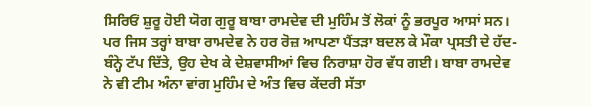ਸਿਰਿਓਂ ਸ਼ੁਰੂ ਹੋਈ ਯੋਗ ਗੁਰੂ ਬਾਬਾ ਰਾਮਦੇਵ ਦੀ ਮੁਹਿੰਮ ਤੋਂ ਲੋਕਾਂ ਨੂੰ ਭਰਪੂਰ ਆਸਾਂ ਸਨ। ਪਰ ਜਿਸ ਤਰ੍ਹਾਂ ਬਾਬਾ ਰਾਮਦੇਵ ਨੇ ਹਰ ਰੋਜ਼ ਆਪਣਾ ਪੈਂਤੜਾ ਬਦਲ ਕੇ ਮੌਕਾ ਪ੍ਰਸਤੀ ਦੇ ਹੱਦ-ਬੰਨ੍ਹੇ ਟੱਪ ਦਿੱਤੇ, ਉਹ ਦੇਖ ਕੇ ਦੇਸ਼ਵਾਸੀਆਂ ਵਿਚ ਨਿਰਾਸ਼ਾ ਹੋਰ ਵੱਧ ਗਈ। ਬਾਬਾ ਰਾਮਦੇਵ ਨੇ ਵੀ ਟੀਮ ਅੰਨਾ ਵਾਂਗ ਮੁਹਿੰਮ ਦੇ ਅੰਤ ਵਿਚ ਕੇਂਦਰੀ ਸੱਤਾ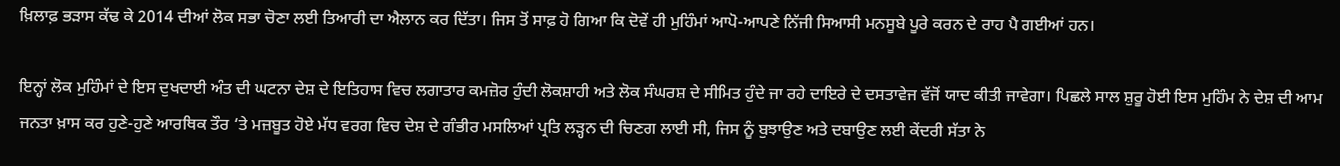ਖ਼ਿਲਾਫ਼ ਭੜਾਸ ਕੱਢ ਕੇ 2014 ਦੀਆਂ ਲੋਕ ਸਭਾ ਚੋਣਾ ਲਈ ਤਿਆਰੀ ਦਾ ਐਲਾਨ ਕਰ ਦਿੱਤਾ। ਜਿਸ ਤੋਂ ਸਾਫ਼ ਹੋ ਗਿਆ ਕਿ ਦੋਵੇਂ ਹੀ ਮੁਹਿੰਮਾਂ ਆਪੋ-ਆਪਣੇ ਨਿੱਜੀ ਸਿਆਸੀ ਮਨਸੂਬੇ ਪੂਰੇ ਕਰਨ ਦੇ ਰਾਹ ਪੈ ਗਈਆਂ ਹਨ।

ਇਨ੍ਹਾਂ ਲੋਕ ਮੁਹਿੰਮਾਂ ਦੇ ਇਸ ਦੁਖਦਾਈ ਅੰਤ ਦੀ ਘਟਨਾ ਦੇਸ਼ ਦੇ ਇਤਿਹਾਸ ਵਿਚ ਲਗਾਤਾਰ ਕਮਜ਼ੋਰ ਹੁੰਦੀ ਲੋਕਸ਼ਾਹੀ ਅਤੇ ਲੋਕ ਸੰਘਰਸ਼ ਦੇ ਸੀਮਿਤ ਹੁੰਦੇ ਜਾ ਰਹੇ ਦਾਇਰੇ ਦੇ ਦਸਤਾਵੇਜ ਵੱਜੋਂ ਯਾਦ ਕੀਤੀ ਜਾਵੇਗਾ। ਪਿਛਲੇ ਸਾਲ ਸ਼ੁਰੂ ਹੋਈ ਇਸ ਮੁਹਿੰਮ ਨੇ ਦੇਸ਼ ਦੀ ਆਮ ਜਨਤਾ ਖ਼ਾਸ ਕਰ ਹੁਣੇ-ਹੁਣੇ ਆਰਥਿਕ ਤੌਰ ‘ਤੇ ਮਜ਼ਬੂਤ ਹੋਏ ਮੱਧ ਵਰਗ ਵਿਚ ਦੇਸ਼ ਦੇ ਗੰਭੀਰ ਮਸਲਿਆਂ ਪ੍ਰਤਿ ਲੜ੍ਹਨ ਦੀ ਚਿਣਗ ਲਾਈ ਸੀ, ਜਿਸ ਨੂੰ ਬੁਝਾਉਣ ਅਤੇ ਦਬਾਉਣ ਲਈ ਕੇਂਦਰੀ ਸੱਤਾ ਨੇ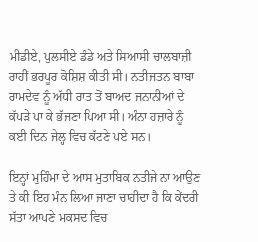ਮੀਡੀਏ, ਪੁਲਸੀਏ ਡੰਡੇ ਅਤੇ ਸਿਆਸੀ ਚਾਲਬਾਜ਼ੀ ਰਾਹੀਂ ਭਰਪੂਰ ਕੋਸ਼ਿਸ਼ ਕੀਤੀ ਸੀ। ਨਤੀਜਤਨ ਬਾਬਾ ਰਾਮਦੇਵ ਨੂੰ ਅੱਧੀ ਰਾਤ ਤੋਂ ਬਾਅਦ ਜਨਾਨੀਆਂ ਦੇ ਕੱਪੜੇ ਪਾ ਕੇ ਭੱਜਣਾ ਪਿਆ ਸੀ। ਅੰਨਾ ਹਜ਼ਾਰੇ ਨੂੰ ਕਈ ਦਿਨ ਜੇਲ੍ਹ ਵਿਚ ਕੱਟਣੇ ਪਏ ਸਨ।

ਇਨ੍ਹਾਂ ਮੁਹਿੰਮਾ ਦੇ ਆਸ ਮੁਤਾਬਿਕ ਨਤੀਜੇ ਨਾ ਆਉਣ ਤੇ ਕੀ ਇਹ ਮੰਨ ਲਿਆ ਜਾਣਾ ਚਾਹੀਦਾ ਹੈ ਕਿ ਕੇਂਦਰੀ ਸੱਤਾ ਆਪਣੇ ਮਕਸਦ ਵਿਚ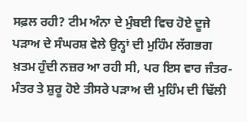ਸਫ਼ਲ ਰਹੀ? ਟੀਮ ਅੰਨਾ ਦੇ ਮੁੰਬਈ ਵਿਚ ਹੋਏ ਦੂਜੇ ਪੜਾਅ ਦੇ ਸੰਘਰਸ਼ ਵੇਲੇ ਉਨ੍ਹਾਂ ਦੀ ਮੁਹਿੰਮ ਲੱਗਭਗ ਖ਼ਤਮ ਹੁੰਦੀ ਨਜ਼ਰ ਆ ਰਹੀ ਸੀ, ਪਰ ਇਸ ਵਾਰ ਜੰਤਰ-ਮੰਤਰ ਤੇ ਸ਼ੁਰੂ ਹੋਏ ਤੀਸਰੇ ਪੜਾਅ ਦੀ ਮੁਹਿੰਮ ਦੀ ਢਿੱਲੀ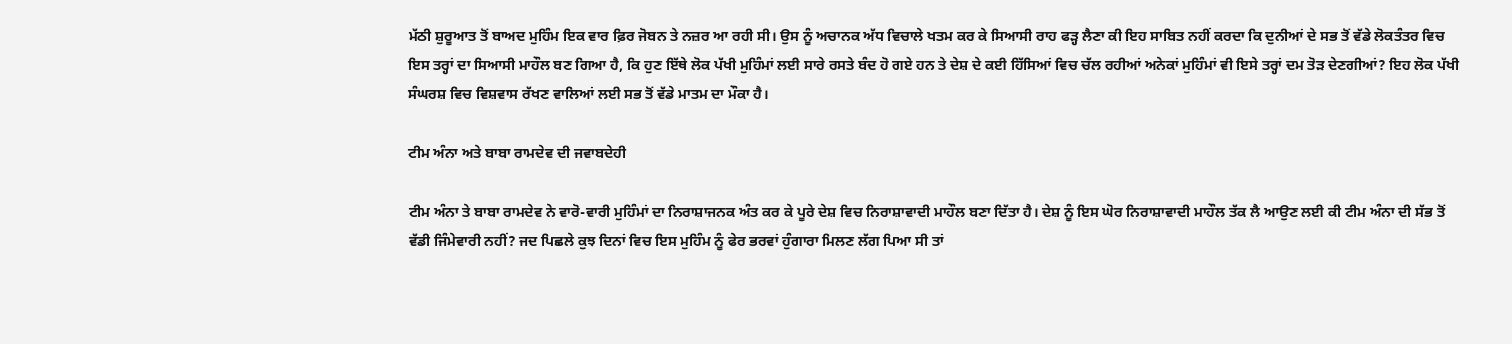ਮੱਠੀ ਸ਼ੁਰੂਆਤ ਤੋਂ ਬਾਅਦ ਮੁਹਿੰਮ ਇਕ ਵਾਰ ਫ਼ਿਰ ਜੋਬਨ ਤੇ ਨਜ਼ਰ ਆ ਰਹੀ ਸੀ। ਉਸ ਨੂੰ ਅਚਾਨਕ ਅੱਧ ਵਿਚਾਲੇ ਖਤਮ ਕਰ ਕੇ ਸਿਆਸੀ ਰਾਹ ਫੜ੍ਹ ਲੈਣਾ ਕੀ ਇਹ ਸਾਬਿਤ ਨਹੀਂ ਕਰਦਾ ਕਿ ਦੁਨੀਆਂ ਦੇ ਸਭ ਤੋਂ ਵੱਡੇ ਲੋਕਤੰਤਰ ਵਿਚ ਇਸ ਤਰ੍ਹਾਂ ਦਾ ਸਿਆਸੀ ਮਾਹੌਲ ਬਣ ਗਿਆ ਹੈ, ਕਿ ਹੁਣ ਇੱਥੇ ਲੋਕ ਪੱਖੀ ਮੁਹਿੰਮਾਂ ਲਈ ਸਾਰੇ ਰਸਤੇ ਬੰਦ ਹੋ ਗਏ ਹਨ ਤੇ ਦੇਸ਼ ਦੇ ਕਈ ਹਿੱਸਿਆਂ ਵਿਚ ਚੱਲ ਰਹੀਆਂ ਅਨੇਕਾਂ ਮੁਹਿੰਮਾਂ ਵੀ ਇਸੇ ਤਰ੍ਹਾਂ ਦਮ ਤੋੜ ਦੇਣਗੀਆਂ? ਇਹ ਲੋਕ ਪੱਖੀ ਸੰਘਰਸ਼ ਵਿਚ ਵਿਸ਼ਵਾਸ ਰੱਖਣ ਵਾਲਿਆਂ ਲਈ ਸਭ ਤੋਂ ਵੱਡੇ ਮਾਤਮ ਦਾ ਮੌਕਾ ਹੈ।

ਟੀਮ ਅੰਨਾ ਅਤੇ ਬਾਬਾ ਰਾਮਦੇਵ ਦੀ ਜਵਾਬਦੇਹੀ

ਟੀਮ ਅੰਨਾ ਤੇ ਬਾਬਾ ਰਾਮਦੇਵ ਨੇ ਵਾਰੋ-ਵਾਰੀ ਮੁਹਿੰਮਾਂ ਦਾ ਨਿਰਾਸ਼ਾਜਨਕ ਅੰਤ ਕਰ ਕੇ ਪੂਰੇ ਦੇਸ਼ ਵਿਚ ਨਿਰਾਸ਼ਾਵਾਦੀ ਮਾਹੌਲ ਬਣਾ ਦਿੱਤਾ ਹੈ। ਦੇਸ਼ ਨੂੰ ਇਸ ਘੋਰ ਨਿਰਾਸ਼ਾਵਾਦੀ ਮਾਹੌਲ ਤੱਕ ਲੈ ਆਉਣ ਲਈ ਕੀ ਟੀਮ ਅੰਨਾ ਦੀ ਸੱਭ ਤੋਂ ਵੱਡੀ ਜਿੰਮੇਵਾਰੀ ਨਹੀਂ? ਜਦ ਪਿਛਲੇ ਕੁਝ ਦਿਨਾਂ ਵਿਚ ਇਸ ਮੁਹਿੰਮ ਨੂੰ ਫੇਰ ਭਰਵਾਂ ਹੁੰਗਾਰਾ ਮਿਲਣ ਲੱਗ ਪਿਆ ਸੀ ਤਾਂ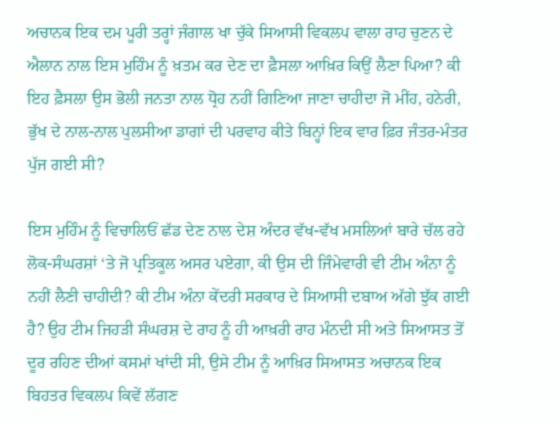ਅਚਾਨਕ ਇਕ ਦਮ ਪੂਰੀ ਤਰ੍ਹਾਂ ਜੰਗਾਲ ਖਾ ਚੁੱਕੇ ਸਿਆਸੀ ਵਿਕਲਪ ਵਾਲਾ ਰਾਹ ਚੁਣਨ ਦੇ ਐਲਾਨ ਨਾਲ ਇਸ ਮੁਹਿੰਮ ਨੂੰ ਖ਼ਤਮ ਕਰ ਦੇਣ ਦਾ ਫ਼ੈਸਲਾ ਆਖ਼ਿਰ ਕਿਉਂ ਲੈਣਾ ਪਿਆ? ਕੀ ਇਹ ਫ਼ੈਸਲਾ ਉਸ ਭੋਲੀ ਜਨਤਾ ਨਾਲ ਧ੍ਰੋਹ ਨਹੀਂ ਗਿਣਿਆ ਜਾਣਾ ਚਾਹੀਦਾ ਜੋ ਮੀਂਹ, ਹਨੇਰੀ, ਭੁੱਖ ਦੇ ਨਾਲ-ਨਾਲ ਪੁਲਸੀਆ ਡਾਗਾਂ ਦੀ ਪਰਵਾਹ ਕੀਤੇ ਬਿਨ੍ਹਾਂ ਇਕ ਵਾਰ ਫ਼ਿਰ ਜੰਤਰ-ਮੰਤਰ ਪੁੱਜ ਗਈ ਸੀ?

ਇਸ ਮੁਹਿੰਮ ਨੂੰ ਵਿਚਾਲਿਓਂ ਛੱਡ ਦੇਣ ਨਾਲ ਦੇਸ਼ ਅੰਦਰ ਵੱਖ-ਵੱਖ ਮਸਲਿਆਂ ਬਾਰੇ ਚੱਲ ਰਹੇ ਲੋਕ-ਸੰਘਰਸ਼ਾਂ ‘ਤੇ ਜੋ ਪ੍ਰਤਿਕੂਲ ਅਸਰ ਪਏਗਾ, ਕੀ ਉਸ ਦੀ ਜਿੰਮੇਵਾਰੀ ਵੀ ਟੀਮ ਅੰਨਾ ਨੂੰ ਨਹੀਂ ਲੈਣੀ ਚਾਹੀਦੀ? ਕੀ ਟੀਮ ਅੰਨਾ ਕੇਂਦਰੀ ਸਰਕਾਰ ਦੇ ਸਿਆਸੀ ਦਬਾਅ ਅੱਗੇ ਝੁੱਕ ਗਈ ਹੈ? ਉਹ ਟੀਮ ਜਿਹੜੀ ਸੰਘਰਸ਼ ਦੇ ਰਾਹ ਨੂੰ ਹੀ ਆਖ਼ਰੀ ਰਾਹ ਮੰਨਦੀ ਸੀ ਅਤੇ ਸਿਆਸਤ ਤੋਂ ਦੂਰ ਰਹਿਣ ਦੀਆਂ ਕਸਮਾਂ ਖਾਂਦੀ ਸੀ, ਉਸੇ ਟੀਮ ਨੂੰ ਆਖ਼ਿਰ ਸਿਆਸਤ ਅਚਾਨਕ ਇਕ ਬਿਹਤਰ ਵਿਕਲਪ ਕਿਵੇਂ ਲੱਗਣ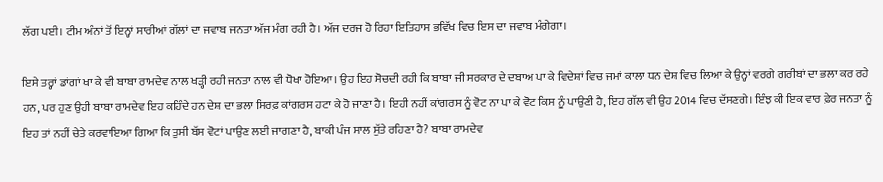ਲੱਗ ਪਈ। ਟੀਮ ਅੰਨਾਂ ਤੋਂ ਇਨ੍ਹਾਂ ਸਾਰੀਆਂ ਗੱਲਾਂ ਦਾ ਜਵਾਬ ਜਨਤਾ ਅੱਜ ਮੰਗ ਰਹੀ ਹੈ। ਅੱਜ ਦਰਜ ਹੋ ਰਿਹਾ ਇਤਿਹਾਸ ਭਵਿੱਖ ਵਿਚ ਇਸ ਦਾ ਜਵਾਬ ਮੰਗੇਗਾ।

ਇਸੇ ਤਰ੍ਹਾਂ ਡਾਂਗਾਂ ਖਾ ਕੇ ਵੀ ਬਾਬਾ ਰਾਮਦੇਵ ਨਾਲ ਖੜ੍ਹੀ ਰਹੀ ਜਨਤਾ ਨਾਲ ਵੀ ਧੋਖਾ ਹੋਇਆ। ਉਹ ਇਹ ਸੋਚਦੀ ਰਹੀ ਕਿ ਬਾਬਾ ਜੀ ਸਰਕਾਰ ਦੇ ਦਬਾਅ ਪਾ ਕੇ ਵਿਦੇਸ਼ਾਂ ਵਿਚ ਜਮਾਂ ਕਾਲਾ ਧਨ ਦੇਸ਼ ਵਿਚ ਲਿਆ ਕੇ ਉਨ੍ਹਾਂ ਵਰਗੇ ਗਰੀਬਾਂ ਦਾ ਭਲਾ ਕਰ ਰਹੇ ਹਨ, ਪਰ ਹੁਣ ਉਹੀ ਬਾਬਾ ਰਾਮਦੇਵ ਇਹ ਕਹਿੰਦੇ ਹਨ ਦੇਸ਼ ਦਾ ਭਲਾ ਸਿਰਫ਼ ਕਾਂਗਰਸ ਹਟਾ ਕੇ ਹੋ ਜਾਣਾ ਹੈ। ਇਹੀ ਨਹੀਂ ਕਾਂਗਰਸ ਨੂੰ ਵੋਟ ਨਾ ਪਾ ਕੇ ਵੋਟ ਕਿਸ ਨੂੰ ਪਾਉਣੀ ਹੈ, ਇਹ ਗੱਲ ਵੀ ਉਹ 2014 ਵਿਚ ਦੱਸਣਗੇ। ਇੰਝ ਕੀ ਇਕ ਵਾਰ ਫ਼ੇਰ ਜਨਤਾ ਨੂੰ ਇਹ ਤਾਂ ਨਹੀਂ ਚੇਤੇ ਕਰਵਾਇਆ ਗਿਆ ਕਿ ਤੁਸੀ ਬੱਸ ਵੋਟਾਂ ਪਾਉਣ ਲਈ ਜਾਗਣਾ ਹੈ, ਬਾਕੀ ਪੰਜ ਸਾਲ ਸੁੱਤੇ ਰਹਿਣਾ ਹੈ? ਬਾਬਾ ਰਾਮਦੇਵ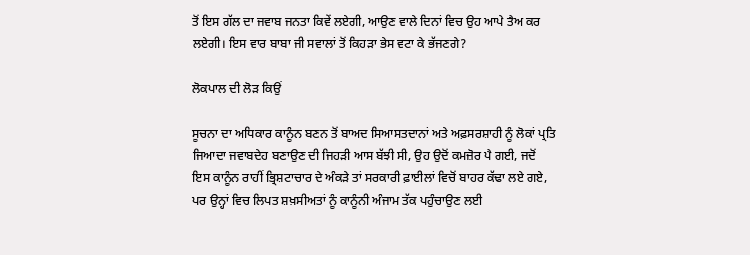ਤੋਂ ਇਸ ਗੱਲ ਦਾ ਜਵਾਬ ਜਨਤਾ ਕਿਵੇਂ ਲਏਗੀ, ਆਉਣ ਵਾਲੇ ਦਿਨਾਂ ਵਿਚ ਉਹ ਆਪੇ ਤੈਅ ਕਰ ਲਏਗੀ। ਇਸ ਵਾਰ ਬਾਬਾ ਜੀ ਸਵਾਲਾਂ ਤੋਂ ਕਿਹੜਾ ਭੇਸ ਵਟਾ ਕੇ ਭੱਜਣਗੇ?

ਲੋਕਪਾਲ ਦੀ ਲੋੜ ਕਿਉਂ

ਸੂਚਨਾ ਦਾ ਅਧਿਕਾਰ ਕਾਨੂੰਨ ਬਣਨ ਤੋਂ ਬਾਅਦ ਸਿਆਸਤਦਾਨਾਂ ਅਤੇ ਅਫ਼ਸਰਸ਼ਾਹੀ ਨੂੰ ਲੋਕਾਂ ਪ੍ਰਤਿ ਜਿਆਦਾ ਜਵਾਬਦੇਹ ਬਣਾਉਣ ਦੀ ਜਿਹੜੀ ਆਸ ਬੱਝੀ ਸੀ, ਉਹ ਉਦੋਂ ਕਮਜ਼ੋਰ ਪੈ ਗਈ, ਜਦੋਂ ਇਸ ਕਾਨੂੰਨ ਰਾਹੀਂ ਭ੍ਰਿਸ਼ਟਾਚਾਰ ਦੇ ਅੰਕੜੇ ਤਾਂ ਸਰਕਾਰੀ ਫ਼ਾਈਲਾਂ ਵਿਚੋਂ ਬਾਹਰ ਕੱਢਾ ਲਏ ਗਏ, ਪਰ ਉਨ੍ਹਾਂ ਵਿਚ ਲਿਪਤ ਸ਼ਖ਼ਸੀਅਤਾਂ ਨੂੰ ਕਾਨੂੰਨੀ ਅੰਜਾਮ ਤੱਕ ਪਹੁੰਚਾਉਣ ਲਈ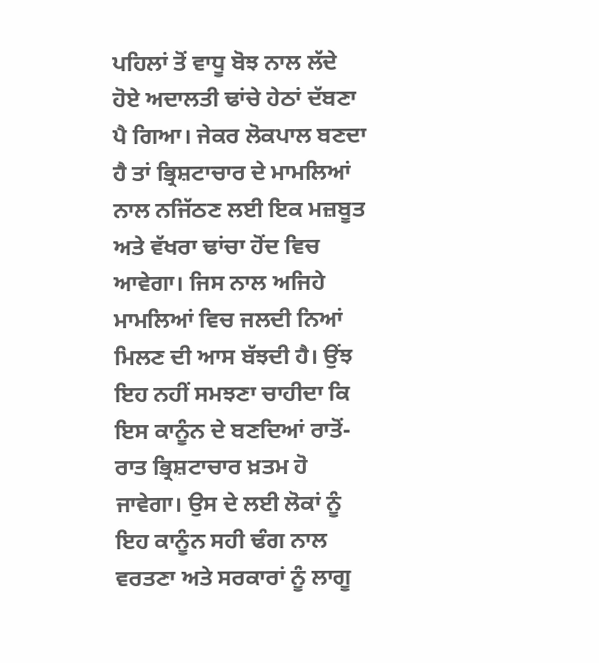ਪਹਿਲਾਂ ਤੋਂ ਵਾਧੂ ਬੋਝ ਨਾਲ ਲੱਦੇ ਹੋਏ ਅਦਾਲਤੀ ਢਾਂਚੇ ਹੇਠਾਂ ਦੱਬਣਾ ਪੈ ਗਿਆ। ਜੇਕਰ ਲੋਕਪਾਲ ਬਣਦਾ ਹੈ ਤਾਂ ਭ੍ਰਿਸ਼ਟਾਚਾਰ ਦੇ ਮਾਮਲਿਆਂ ਨਾਲ ਨਜਿੱਠਣ ਲਈ ਇਕ ਮਜ਼ਬੂਤ ਅਤੇ ਵੱਖਰਾ ਢਾਂਚਾ ਹੋਂਦ ਵਿਚ ਆਵੇਗਾ। ਜਿਸ ਨਾਲ ਅਜਿਹੇ ਮਾਮਲਿਆਂ ਵਿਚ ਜਲਦੀ ਨਿਆਂ ਮਿਲਣ ਦੀ ਆਸ ਬੱਝਦੀ ਹੈ। ਉਂਝ ਇਹ ਨਹੀਂ ਸਮਝਣਾ ਚਾਹੀਦਾ ਕਿ ਇਸ ਕਾਨੂੰਨ ਦੇ ਬਣਦਿਆਂ ਰਾਤੋਂ-ਰਾਤ ਭ੍ਰਿਸ਼ਟਾਚਾਰ ਖ਼ਤਮ ਹੋ ਜਾਵੇਗਾ। ਉਸ ਦੇ ਲਈ ਲੋਕਾਂ ਨੂੰ ਇਹ ਕਾਨੂੰਨ ਸਹੀ ਢੰਗ ਨਾਲ ਵਰਤਣਾ ਅਤੇ ਸਰਕਾਰਾਂ ਨੂੰ ਲਾਗੂ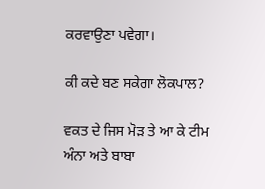ਕਰਵਾਉਣਾ ਪਵੇਗਾ।

ਕੀ ਕਦੇ ਬਣ ਸਕੇਗਾ ਲੋਕਪਾਲ?

ਵਕਤ ਦੇ ਜਿਸ ਮੋੜ ਤੇ ਆ ਕੇ ਟੀਮ ਅੰਨਾ ਅਤੇ ਬਾਬਾ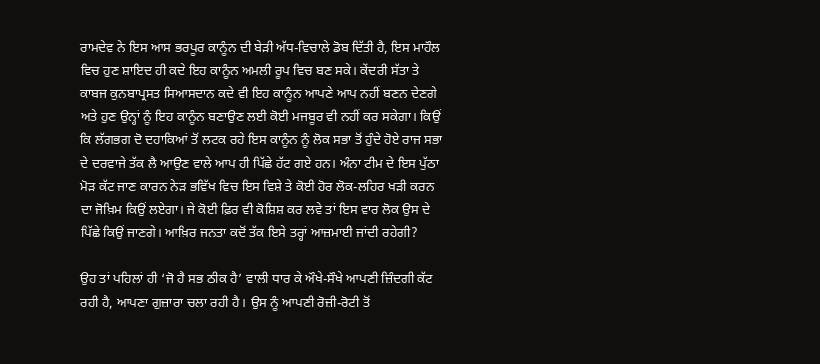ਰਾਮਦੇਵ ਨੇ ਇਸ ਆਸ ਭਰਪੂਰ ਕਾਨੂੰਨ ਦੀ ਬੇੜੀ ਅੱਧ-ਵਿਚਾਲੇ ਡੋਬ ਦਿੱਤੀ ਹੈ, ਇਸ ਮਾਹੌਲ ਵਿਚ ਹੁਣ ਸ਼ਾਇਦ ਹੀ ਕਦੇ ਇਹ ਕਾਨੂੰਨ ਅਮਲੀ ਰੂਪ ਵਿਚ ਬਣ ਸਕੇ। ਕੇਂਦਰੀ ਸੱਤਾ ਤੇ ਕਾਬਜ ਕੁਨਬਾਪ੍ਰਸਤ ਸਿਆਸਦਾਨ ਕਦੇ ਵੀ ਇਹ ਕਾਨੂੰਨ ਆਪਣੇ ਆਪ ਨਹੀਂ ਬਣਨ ਦੇਣਗੇ ਅਤੇ ਹੁਣ ਉਨ੍ਹਾਂ ਨੂੰ ਇਹ ਕਾਨੂੰਨ ਬਣਾਉਣ ਲਈ ਕੋਈ ਮਜਬੂਰ ਵੀ ਨਹੀਂ ਕਰ ਸਕੇਗਾ। ਕਿਉਂ ਕਿ ਲੱਗਭਗ ਦੋ ਦਹਾਕਿਆਂ ਤੋਂ ਲਟਕ ਰਹੇ ਇਸ ਕਾਨੂੰਨ ਨੂੰ ਲੋਕ ਸਭਾ ਤੋਂ ਹੁੰਦੇ ਹੋਏ ਰਾਜ ਸਭਾ ਦੇ ਦਰਵਾਜੇ ਤੱਕ ਲੈ ਆਉਣ ਵਾਲੇ ਆਪ ਹੀ ਪਿੱਛੇ ਹੱਟ ਗਏ ਹਨ। ਅੰਨਾ ਟੀਮ ਦੇ ਇਸ ਪੁੱਠਾ ਮੋੜ ਕੱਟ ਜਾਣ ਕਾਰਨ ਨੇੜ ਭਵਿੱਖ ਵਿਚ ਇਸ ਵਿਸ਼ੇ ਤੇ ਕੋਈ ਹੋਰ ਲੋਕ-ਲਹਿਰ ਖੜੀ ਕਰਨ ਦਾ ਜੋਖ਼ਿਮ ਕਿਉਂ ਲਏਗਾ। ਜੇ ਕੋਈ ਫ਼ਿਰ ਵੀ ਕੋਸ਼ਿਸ਼ ਕਰ ਲਵੇ ਤਾਂ ਇਸ ਵਾਰ ਲੋਕ ਉਸ ਦੇ ਪਿੱਛੇ ਕਿਉਂ ਜਾਣਗੇ। ਆਖ਼ਿਰ ਜਨਤਾ ਕਦੋਂ ਤੱਕ ਇਸੇ ਤਰ੍ਹਾਂ ਆਜ਼ਮਾਈ ਜਾਂਦੀ ਰਹੇਗੀ?

ਉਹ ਤਾਂ ਪਹਿਲਾਂ ਹੀ ‘ਜੋ ਹੈ ਸਭ ਠੀਕ ਹੈ’ ਵਾਲੀ ਧਾਰ ਕੇ ਔਖੇ-ਸੌਖੇ ਆਪਣੀ ਜ਼ਿੰਦਗੀ ਕੱਟ ਰਹੀ ਹੈ, ਆਪਣਾ ਗੁਜ਼ਾਰਾ ਚਲਾ ਰਹੀ ਹੈ। ਉਸ ਨੂੰ ਆਪਣੀ ਰੋਜ਼ੀ-ਰੋਟੀ ਤੋਂ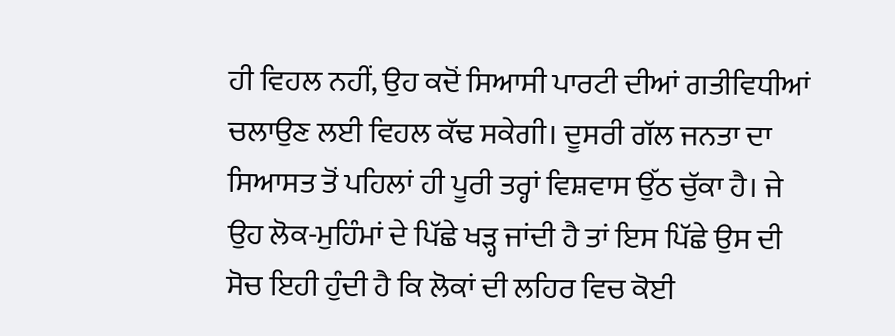ਹੀ ਵਿਹਲ ਨਹੀਂ, ਉਹ ਕਦੋਂ ਸਿਆਸੀ ਪਾਰਟੀ ਦੀਆਂ ਗਤੀਵਿਧੀਆਂ ਚਲਾਉਣ ਲਈ ਵਿਹਲ ਕੱਢ ਸਕੇਗੀ। ਦੂਸਰੀ ਗੱਲ ਜਨਤਾ ਦਾ ਸਿਆਸਤ ਤੋਂ ਪਹਿਲਾਂ ਹੀ ਪੂਰੀ ਤਰ੍ਹਾਂ ਵਿਸ਼ਵਾਸ ਉੱਠ ਚੁੱਕਾ ਹੈ। ਜੇ ਉਹ ਲੋਕ-ਮੁਹਿੰਮਾਂ ਦੇ ਪਿੱਛੇ ਖੜ੍ਹ ਜਾਂਦੀ ਹੈ ਤਾਂ ਇਸ ਪਿੱਛੇ ਉਸ ਦੀ ਸੋਚ ਇਹੀ ਹੁੰਦੀ ਹੈ ਕਿ ਲੋਕਾਂ ਦੀ ਲਹਿਰ ਵਿਚ ਕੋਈ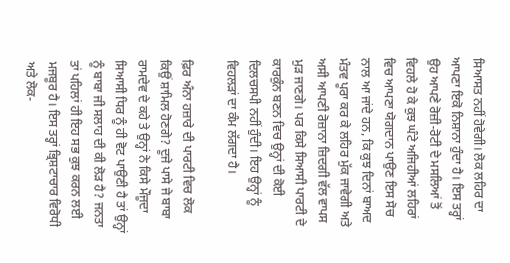ਸਿਆਸਤ ਨਹੀਂ ਹੋਵੇਗੀ। ਲੋਕ ਲਹਿਰ ਦਾ ਆਪਣਾ ਇਕੋ ਨਿਸ਼ਾਨਾ ਹੁੰਦਾ ਹੈ। ਇਸ ਤਰ੍ਹਾਂ ਉਹ ਆਪਣੇ ਰੋਜ਼ੀ-ਰੋਟੀ ਦੇ ਮਸਲਿਆਂ ਤੋਂ ਵਿਹਲੇ ਹੋ ਕੇ ਕੁਝ ਘੰਟੇ ਅਜਿਹੀਆਂ ਲਹਿਰਾਂ ਵਿਚ ਆਪਣਾ ਯੋਗਦਾਨ ਪਾਉਣ ਇਸ ਸੋਚ ਨਾਲ ਆ ਜਾਂਦੇ ਹਨ, ਕਿ ਕੁਝ ਦਿਨਾਂ ਬਾਅਦ ਮੰਤਵ ਪੂਰਾ ਕਰ ਕੇ ਲਹਿਰ ਮੁੱਕ ਜਾਵੇਗੀ ਅਤੇ ਅਸੀ ਆਪਣੀ ਰੋਜ਼ਾਨਾ ਜ਼ਿਦਗੀ ਵੱਲ ਵਾਪਸ ਮੁੜ ਜਾਣਗੇ। ਪਰ ਕਿਸੇ ਸਿਆਸੀ ਪਾਰਟੀ ਦੇ ਕਾਰਕੁੰਨ ਬਣਨ ਵਿਚ ਉਨ੍ਹਾਂ ਦੀ ਕੋਈ ਦਿਲਚਸਪੀ ਨਹੀਂ ਹੁੰਦੀ। ਇਹ ਉਨ੍ਹਾਂ ਨੂੰ ਵਿਹਲੜਾਂ ਦਾ ਕੰਮ ਲੱਗਦਾ ਹੈ।

ਫ਼ਿਰ ਅੰਨਾ ਹਜ਼ਾਰੇ ਦੀ ਪਾਰਟੀ ਵਿਚ ਲੋਕ ਕਿਉਂ ਸ਼ਾਮਿਲ ਹੋਣਗੇ? ਦੂਜੇ ਪਾਸੇ ਜੇ ਬਾਬਾ ਰਾਮਦੇਵ ਦੇ ਕਹੇ ਤੇ ਉਨ੍ਹਾਂ ਨੇ ਕਿਸੇ ਮੌਜੂਦਾ ਸਿਆਸੀ ਧਿਰ ਨੂੰ ਹੀ ਵੋਟ ਪਾਉਣੀ ਹੈ ਤਾਂ ਉਨ੍ਹਾਂ ਨੂੰ ਬਾਬਾ ਜੀ ਸਲਾਹ ਦੀ ਕੀ ਲੋੜ ਹੈ? ਜਨਤਾ ਤਾਂ ਪਹਿਲਾਂ ਹੀ ਇਹ ਸਭ ਕੁਝ ਕਰਨ ਲਈ ਮਜਬੂਰ ਹੈ। ਇਸ ਤਰ੍ਹਾਂ ਭ੍ਰਿਸ਼ਟਾਚਾਰ ਵਿਰੋਧੀ ਅਤੇ ਲੋਕ-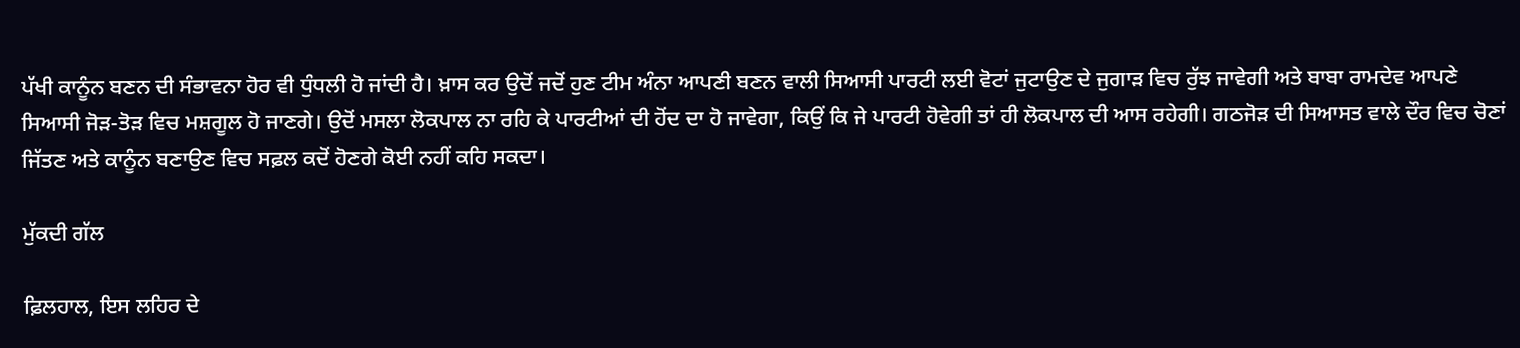ਪੱਖੀ ਕਾਨੂੰਨ ਬਣਨ ਦੀ ਸੰਭਾਵਨਾ ਹੋਰ ਵੀ ਧੁੰਧਲੀ ਹੋ ਜਾਂਦੀ ਹੈ। ਖ਼ਾਸ ਕਰ ਉਦੋਂ ਜਦੋਂ ਹੁਣ ਟੀਮ ਅੰਨਾ ਆਪਣੀ ਬਣਨ ਵਾਲੀ ਸਿਆਸੀ ਪਾਰਟੀ ਲਈ ਵੋਟਾਂ ਜੁਟਾਉਣ ਦੇ ਜੁਗਾੜ ਵਿਚ ਰੁੱਝ ਜਾਵੇਗੀ ਅਤੇ ਬਾਬਾ ਰਾਮਦੇਵ ਆਪਣੇ ਸਿਆਸੀ ਜੋੜ-ਤੋੜ ਵਿਚ ਮਸ਼ਗੂਲ ਹੋ ਜਾਣਗੇ। ਉਦੋਂ ਮਸਲਾ ਲੋਕਪਾਲ ਨਾ ਰਹਿ ਕੇ ਪਾਰਟੀਆਂ ਦੀ ਹੋਂਦ ਦਾ ਹੋ ਜਾਵੇਗਾ, ਕਿਉਂ ਕਿ ਜੇ ਪਾਰਟੀ ਹੋਵੇਗੀ ਤਾਂ ਹੀ ਲੋਕਪਾਲ ਦੀ ਆਸ ਰਹੇਗੀ। ਗਠਜੋੜ ਦੀ ਸਿਆਸਤ ਵਾਲੇ ਦੌਰ ਵਿਚ ਚੋਣਾਂ ਜਿੱਤਣ ਅਤੇ ਕਾਨੂੰਨ ਬਣਾਉਣ ਵਿਚ ਸਫ਼ਲ ਕਦੋਂ ਹੋਣਗੇ ਕੋਈ ਨਹੀਂ ਕਹਿ ਸਕਦਾ।

ਮੁੱਕਦੀ ਗੱਲ

ਫ਼ਿਲਹਾਲ, ਇਸ ਲਹਿਰ ਦੇ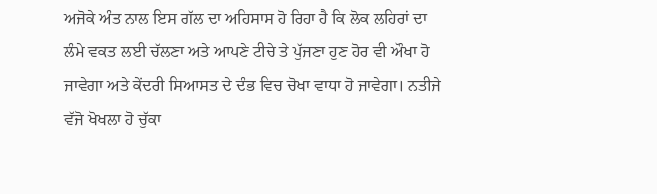ਅਜੋਕੇ ਅੰਤ ਨਾਲ ਇਸ ਗੱਲ ਦਾ ਅਹਿਸਾਸ ਹੋ ਰਿਹਾ ਹੈ ਕਿ ਲੋਕ ਲਹਿਰਾਂ ਦਾ ਲੰਮੇ ਵਕਤ ਲਈ ਚੱਲਣਾ ਅਤੇ ਆਪਣੇ ਟੀਚੇ ਤੇ ਪੁੱਜਣਾ ਹੁਣ ਹੋਰ ਵੀ ਔਖਾ ਹੋ ਜਾਵੇਗਾ ਅਤੇ ਕੇਂਦਰੀ ਸਿਆਸਤ ਦੇ ਦੰਭ ਵਿਚ ਚੋਖਾ ਵਾਧਾ ਹੋ ਜਾਵੇਗਾ। ਨਤੀਜੇ ਵੱਜੋ ਖੋਖਲਾ ਹੋ ਚੁੱਕਾ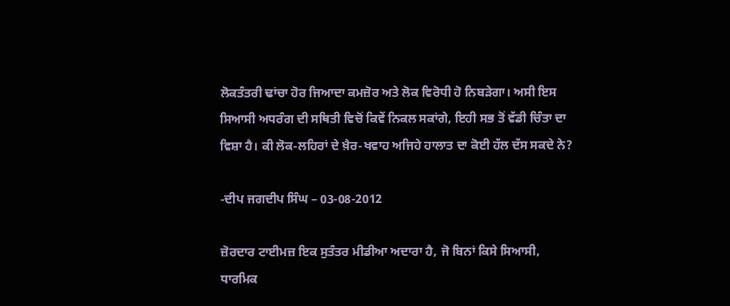ਲੋਕਤੰਤਰੀ ਢਾਂਚਾ ਹੋਰ ਜਿਆਦਾ ਕਮਜ਼ੋਰ ਅਤੇ ਲੋਕ ਵਿਰੋਧੀ ਹੋ ਨਿਬੜੇਗਾ। ਅਸੀ ਇਸ ਸਿਆਸੀ ਅਧਰੰਗ ਦੀ ਸਥਿਤੀ ਵਿਚੋਂ ਕਿਵੇਂ ਨਿਕਲ ਸਕਾਂਗੇ, ਇਹੀ ਸਭ ਤੋਂ ਵੱਡੀ ਚਿੰਤਾ ਦਾ ਵਿਸ਼ਾ ਹੈ। ਕੀ ਲੋਕ-ਲਹਿਰਾਂ ਦੇ ਖ਼ੈਰ-ਖਵਾਹ ਅਜਿਹੇ ਹਾਲਾਤ ਦਾ ਕੋਈ ਹੱਲ ਦੱਸ ਸਕਦੇ ਨੇ?

-ਦੀਪ ਜਗਦੀਪ ਸਿੰਘ – 03-08-2012

ਜ਼ੋਰਦਾਰ ਟਾਈਮਜ਼ ਇਕ ਸੁਤੰਤਰ ਮੀਡੀਆ ਅਦਾਰਾ ਹੈ, ਜੋ ਬਿਨਾਂ ਕਿਸੇ ਸਿਆਸੀ, ਧਾਰਮਿਕ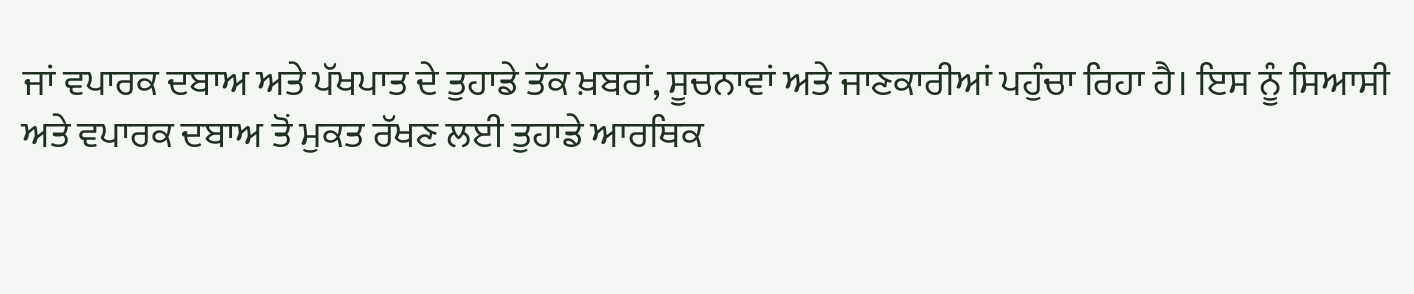ਜਾਂ ਵਪਾਰਕ ਦਬਾਅ ਅਤੇ ਪੱਖਪਾਤ ਦੇ ਤੁਹਾਡੇ ਤੱਕ ਖ਼ਬਰਾਂ, ਸੂਚਨਾਵਾਂ ਅਤੇ ਜਾਣਕਾਰੀਆਂ ਪਹੁੰਚਾ ਰਿਹਾ ਹੈ। ਇਸ ਨੂੰ ਸਿਆਸੀ ਅਤੇ ਵਪਾਰਕ ਦਬਾਅ ਤੋਂ ਮੁਕਤ ਰੱਖਣ ਲਈ ਤੁਹਾਡੇ ਆਰਥਿਕ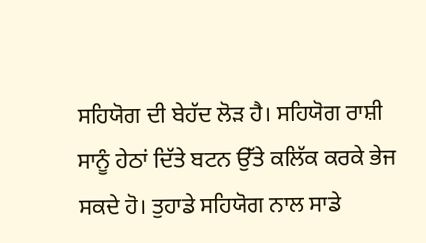ਸਹਿਯੋਗ ਦੀ ਬੇਹੱਦ ਲੋੜ ਹੈ। ਸਹਿਯੋਗ ਰਾਸ਼ੀ ਸਾਨੂੰ ਹੇਠਾਂ ਦਿੱਤੇ ਬਟਨ ਉੱਤੇ ਕਲਿੱਕ ਕਰਕੇ ਭੇਜ ਸਕਦੇ ਹੋ। ਤੁਹਾਡੇ ਸਹਿਯੋਗ ਨਾਲ ਸਾਡੇ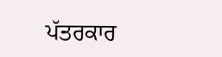ਪੱਤਰਕਾਰ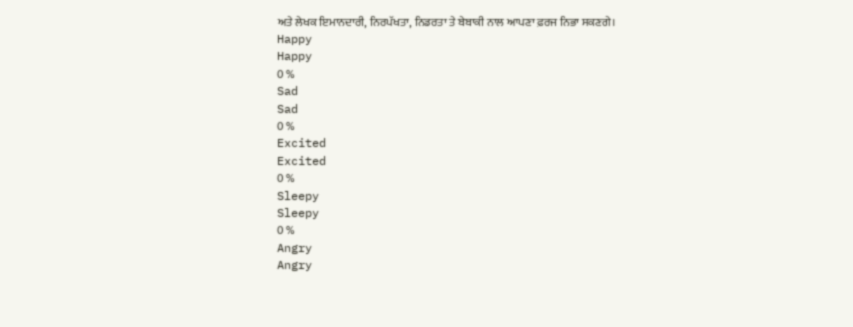ਅਤੇ ਲੇਖਕ ਇਮਾਨਦਾਰੀ, ਨਿਰਪੱਖਤਾ, ਨਿਡਰਤਾ ਤੇ ਬੇਬਾਕੀ ਨਾਲ ਆਪਣਾ ਫ਼ਰਜ ਨਿਭਾ ਸਕਣਗੇ।
Happy
Happy
0 %
Sad
Sad
0 %
Excited
Excited
0 %
Sleepy
Sleepy
0 %
Angry
Angry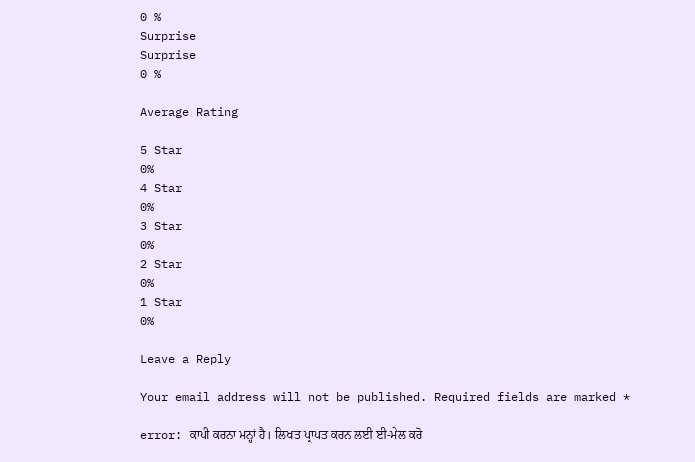0 %
Surprise
Surprise
0 %

Average Rating

5 Star
0%
4 Star
0%
3 Star
0%
2 Star
0%
1 Star
0%

Leave a Reply

Your email address will not be published. Required fields are marked *

error: ਕਾਪੀ ਕਰਨਾ ਮਨ੍ਹਾਂ ਹੈ। ਲਿਖਤ ਪ੍ਰਾਪਤ ਕਰਨ ਲਈ ਈ-ਮੇਲ ਕਰੋ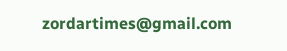zordartimes@gmail.com